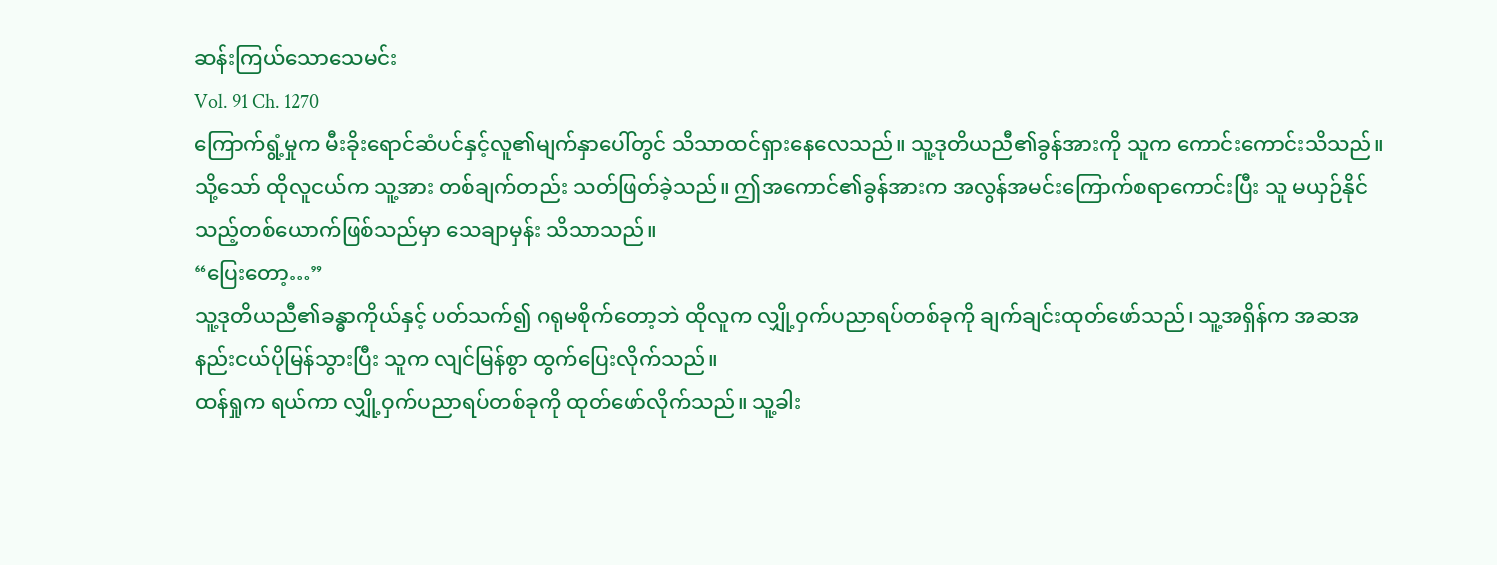ဆန်းကြယ်သောသေမင်း
Vol. 91 Ch. 1270
ကြောက်ရွံ့မှုက မီးခိုးရောင်ဆံပင်နှင့်လူ၏မျက်နှာပေါ်တွင် သိသာထင်ရှားနေလေသည်။ သူ့ဒုတိယညီ၏ခွန်အားကို သူက ကောင်းကောင်းသိသည်။ သို့သော် ထိုလူငယ်က သူ့အား တစ်ချက်တည်း သတ်ဖြတ်ခဲ့သည်။ ဤအကောင်၏ခွန်အားက အလွန်အမင်းကြောက်စရာကောင်းပြီး သူ မယှဉ်နိုင်သည့်တစ်ယောက်ဖြစ်သည်မှာ သေချာမှန်း သိသာသည်။
“ပြေးတော့…”
သူ့ဒုတိယညီ၏ခန္ဓာကိုယ်နှင့် ပတ်သက်၍ ဂရုမစိုက်တော့ဘဲ ထိုလူက လျှို့ဝှက်ပညာရပ်တစ်ခုကို ချက်ချင်းထုတ်ဖော်သည်၊ သူ့အရှိန်က အဆအနည်းငယ်ပိုမြန်သွားပြီး သူက လျင်မြန်စွာ ထွက်ပြေးလိုက်သည်။
ထန်ရှုက ရယ်ကာ လျှို့ဝှက်ပညာရပ်တစ်ခုကို ထုတ်ဖော်လိုက်သည်။ သူ့ခါး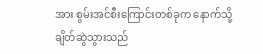အား စွမ်းအင်စီးကြောင်းတစ်ခုက နောက်သို့ ချိတ်ဆွဲသွားသည်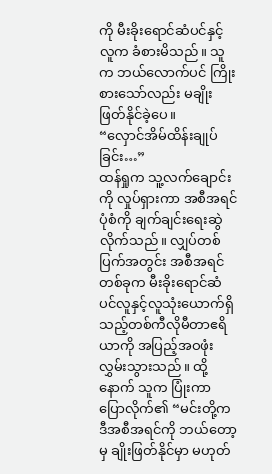ကို မီးခိုးရောင်ဆံပင်နှင့်လူက ခံစားမိသည်။ သူက ဘယ်လောက်ပင် ကြိုးစားသော်လည်း မချိုးဖြတ်နိုင်ခဲ့ပေ။
“လှောင်အိမ်ထိန်းချုပ်ခြင်း…”
ထန်ရှုက သူ့လက်ချောင်းကို လှုပ်ရှားကာ အစီအရင်ပုံစံကို ချက်ချင်းရေးဆွဲလိုက်သည်။ လျှပ်တစ်ပြက်အတွင်း အစီအရင်တစ်ခုက မီးခိုးရောင်ဆံပင်လူနှင့်လူသုံးယောက်ရှိသည့်တစ်ကီလိုမီတာဧရိယာကို အပြည့်အဝဖုံးလွှမ်းသွားသည်။ ထို့နောက် သူက ပြုံးကာ ပြောလိုက်၏ “မင်းတို့က ဒီအစီအရင်ကို ဘယ်တော့မှ ချိုးဖြတ်နိုင်မှာ မဟုတ်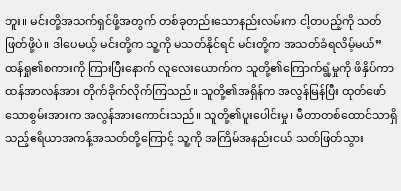ဘူး။ မင်းတို့အသက်ရှင်ဖို့အတွက် တစ်ခုတည်းသောနည်းလမ်းက ငါ့တပည့်ကို သတ်ဖြတ်ဖို့ပဲ။ ဒါပေမယ့် မင်းတို့က သူ့ကို မသတ်နိုင်ရင် မင်းတို့က အသတ်ခံရလိမ့်မယ်”
ထန်ရှု၏စကားကို ကြားပြီးနောက် လူလေးယောက်က သူတို့၏ကြောက်ရွံ့မှုကို ဖိနှိပ်ကာ ထန်အာလန်အား တိုက်ခိုက်လိုက်ကြသည်။ သူတို့၏အရှိန်က အလွန်မြန်ပြီး ထုတ်ဖော်သောစွမ်းအားက အလွန်အားကောင်းသည်။ သူတို့၏ပူးပေါင်းမှု၊ မီတာတစ်ထောင်သာရှိသည့်ဧရိယာအကန့်အသတ်တို့ကြောင့် သူ့ကို အကြိမ်အနည်းငယ် သတ်ဖြတ်သွား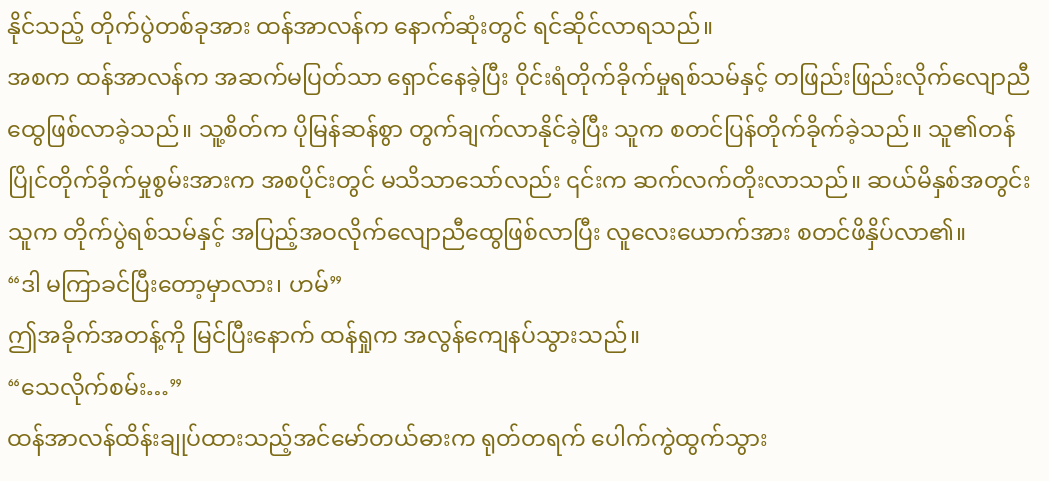နိုင်သည့် တိုက်ပွဲတစ်ခုအား ထန်အာလန်က နောက်ဆုံးတွင် ရင်ဆိုင်လာရသည်။
အစက ထန်အာလန်က အဆက်မပြတ်သာ ရှောင်နေခဲ့ပြီး ဝိုင်းရံတိုက်ခိုက်မှုရစ်သမ်နှင့် တဖြည်းဖြည်းလိုက်လျောညီထွေဖြစ်လာခဲ့သည်။ သူ့စိတ်က ပိုမြန်ဆန်စွာ တွက်ချက်လာနိုင်ခဲ့ပြီး သူက စတင်ပြန်တိုက်ခိုက်ခဲ့သည်။ သူ၏တန်ပြိုင်တိုက်ခိုက်မှုစွမ်းအားက အစပိုင်းတွင် မသိသာသော်လည်း ၎င်းက ဆက်လက်တိုးလာသည်။ ဆယ်မိနှစ်အတွင်း သူက တိုက်ပွဲရစ်သမ်နှင့် အပြည့်အဝလိုက်လျောညီထွေဖြစ်လာပြီး လူလေးယောက်အား စတင်ဖိနှိပ်လာ၏။
“ဒါ မကြာခင်ပြီးတော့မှာလား၊ ဟမ်”
ဤအခိုက်အတန့်ကို မြင်ပြီးနောက် ထန်ရှုက အလွန်ကျေနပ်သွားသည်။
“သေလိုက်စမ်း…”
ထန်အာလန်ထိန်းချုပ်ထားသည့်အင်မော်တယ်ဓားက ရုတ်တရက် ပေါက်ကွဲထွက်သွား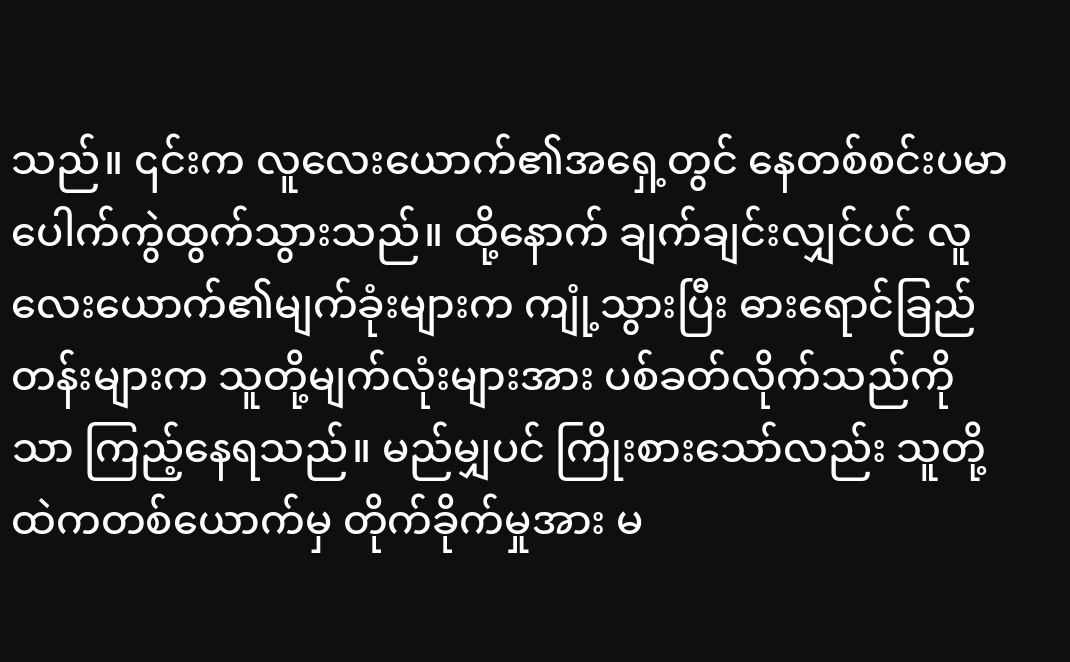သည်။ ၎င်းက လူလေးယောက်၏အရှေ့တွင် နေတစ်စင်းပမာ ပေါက်ကွဲထွက်သွားသည်။ ထို့နောက် ချက်ချင်းလျှင်ပင် လူလေးယောက်၏မျက်ခုံးများက ကျုံ့သွားပြီး ဓားရောင်ခြည်တန်းများက သူတို့မျက်လုံးများအား ပစ်ခတ်လိုက်သည်ကိုသာ ကြည့်နေရသည်။ မည်မျှပင် ကြိုးစားသော်လည်း သူတို့ထဲကတစ်ယောက်မှ တိုက်ခိုက်မှုအား မ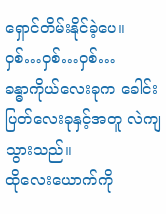ရှောင်တိမ်းနိုင်ခဲ့ပေ။
ဝှစ်…ဝှစ်…ဝှစ်…
ခန္ဓာကိုယ်လေးခုက ခေါင်းပြတ်လေးခုနှင့်အတူ လဲကျသွားသည်။
ထိုလေးယောက်ကို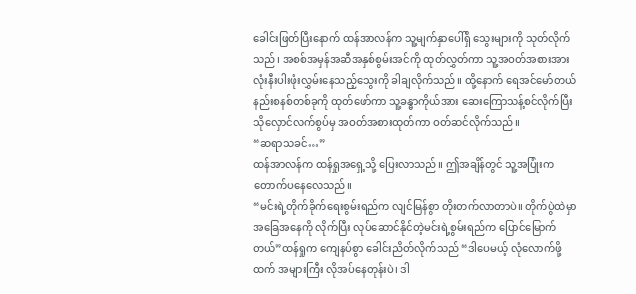ခေါင်းဖြတ်ပြီးနောက် ထန်အာလန်က သူ့မျက်နှာပေါ်ရှိ သွေးများကို သုတ်လိုက်သည်၊ အစစ်အမှန်အဆီအနှစ်စွမ်းအင်ကို ထုတ်လွှတ်ကာ သူ့အဝတ်အစားအားလုံးနီးပါးဖုံးလွှမ်းနေသည့်သွေးကို ခါချလိုက်သည်။ ထို့နောက် ရေအင်မော်တယ်နည်းစနစ်တစ်ခုကို ထုတ်ဖော်ကာ သူ့ခန္ဓာကိုယ်အား ဆေးကြောသန့်စင်လိုက်ပြီး သိုလှောင်လက်စွပ်မှ အဝတ်အစားထုတ်ကာ ဝတ်ဆင်လိုက်သည်။
“ဆရာသခင်…”
ထန်အာလန်က ထန်ရှုအရှေ့သို့ ပြေးလာသည်။ ဤအချိန်တွင် သူ့အပြုံးက တောက်ပနေလေသည်။
“မင်းရဲ့တိုက်ခိုက်ရေးစွမ်းရည်က လျင်မြန်စွာ တိုးတက်လာတာပဲ။ တိုက်ပွဲထဲမှာ အခြေအနေကို လိုက်ပြီး လုပ်ဆောင်နိုင်တဲ့မင်းရဲ့စွမ်းရည်က ပြောင်မြောက်တယ်”ထန်ရှုက ကျေနပ်စွာ ခေါင်းညိတ်လိုက်သည် “ဒါပေမယ့် လုံလောက်ဖို့ထက် အများကြီး လိုအပ်နေတုန်းပဲ၊ ဒါ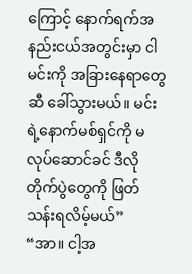ကြောင့် နောက်ရက်အနည်းငယ်အတွင်းမှာ ငါ မင်းကို အခြားနေရာတွေဆီ ခေါ်သွားမယ်။ မင်းရဲ့နောက်မစ်ရှင်ကို မလုပ်ဆောင်ခင် ဒီလိုတိုက်ပွဲတွေကို ဖြတ်သန်းရလိမ့်မယ်”
“အာ။ ငါ့အ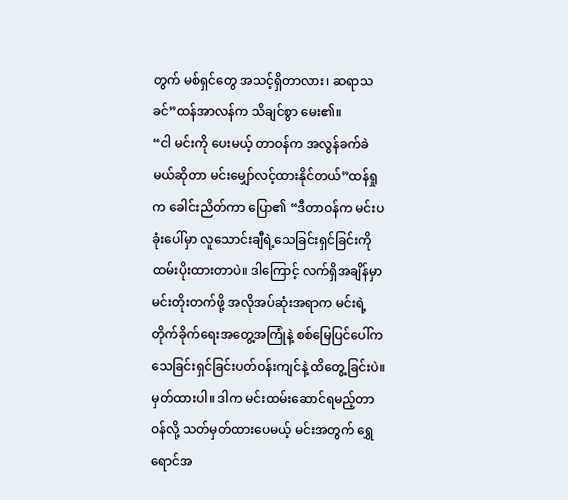တွက် မစ်ရှင်တွေ အသင့်ရှိတာလား၊ ဆရာသခင်”ထန်အာလန်က သိချင်စွာ မေး၏။
“ငါ မင်းကို ပေးမယ့် တာဝန်က အလွန်ခက်ခဲမယ်ဆိုတာ မင်းမျှော်လင့်ထားနိုင်တယ်”ထန်ရှုက ခေါင်းညိတ်ကာ ပြော၏ “ဒီတာဝန်က မင်းပခုံးပေါ်မှာ လူသောင်းချီရဲ့သေခြင်းရှင်ခြင်းကို ထမ်းပိုးထားတာပဲ။ ဒါကြောင့် လက်ရှိအချိန်မှာ မင်းတိုးတက်ဖို့ အလိုအပ်ဆုံးအရာက မင်းရဲ့တိုက်ခိုက်ရေးအတွေ့အကြုံနဲ့ စစ်မြေပြင်ပေါ်က သေခြင်းရှင်ခြင်းပတ်ဝန်းကျင်နဲ့ ထိတွေ့ခြင်းပဲ။ မှတ်ထားပါ။ ဒါက မင်းထမ်းဆောင်ရမည့်တာဝန်လို့ သတ်မှတ်ထားပေမယ့် မင်းအတွက် ရွှေရောင်အ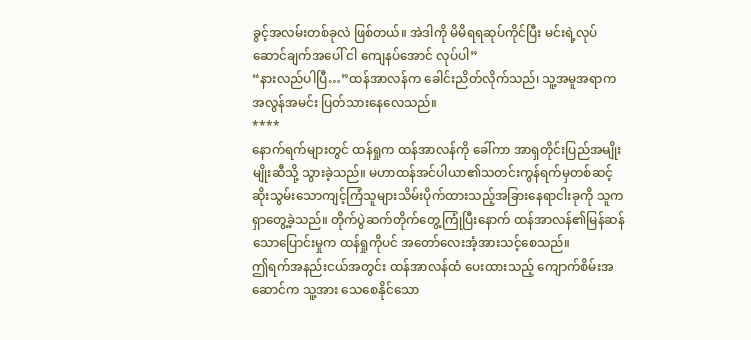ခွင့်အလမ်းတစ်ခုလဲ ဖြစ်တယ်။ အဲဒါကို မိမိရရဆုပ်ကိုင်ပြီး မင်းရဲ့လုပ်ဆောင်ချက်အပေါ် ငါ ကျေနပ်အောင် လုပ်ပါ”
“နားလည်ပါပြီ…”ထန်အာလန်က ခေါင်းညိတ်လိုက်သည်၊ သူ့အမူအရာက အလွန်အမင်း ပြတ်သားနေလေသည်။
****
နောက်ရက်များတွင် ထန်ရှုက ထန်အာလန်ကို ခေါ်ကာ အာရှတိုင်းပြည်အမျိုးမျိုးဆီသို့ သွားခဲ့သည်။ မဟာထန်အင်ပါယာ၏သတင်းကွန်ရက်မှတစ်ဆင့် ဆိုးသွမ်းသောကျင့်ကြံသူများသိမ်းပိုက်ထားသည့်အခြားနေရာငါးခုကို သူက ရှာတွေ့ခဲ့သည်။ တိုက်ပွဲဆက်တိုက်တွေ့ကြုံပြီးနောက် ထန်အာလန်၏မြန်ဆန်သောပြောင်းမှုက ထန်ရှုကိုပင် အတော်လေးအံ့အားသင့်စေသည်။
ဤရက်အနည်းငယ်အတွင်း ထန်အာလန်ထံ ပေးထားသည့် ကျောက်စိမ်းအဆောင်က သူ့အား သေစေနိုင်သော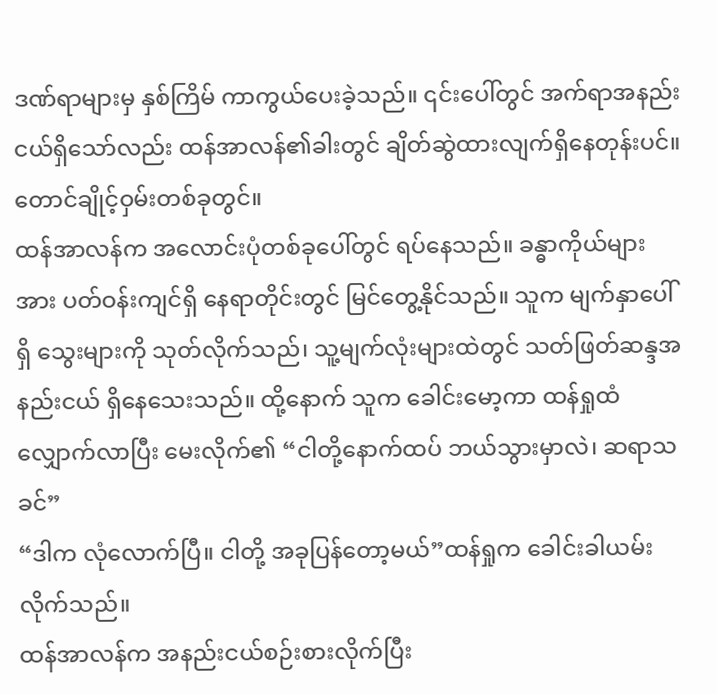ဒဏ်ရာများမှ နှစ်ကြိမ် ကာကွယ်ပေးခဲ့သည်။ ၎င်းပေါ်တွင် အက်ရာအနည်းငယ်ရှိသော်လည်း ထန်အာလန်၏ခါးတွင် ချိတ်ဆွဲထားလျက်ရှိနေတုန်းပင်။
တောင်ချိုင့်ဝှမ်းတစ်ခုတွင်။
ထန်အာလန်က အလောင်းပုံတစ်ခုပေါ်တွင် ရပ်နေသည်။ ခန္ဓာကိုယ်များအား ပတ်ဝန်းကျင်ရှိ နေရာတိုင်းတွင် မြင်တွေ့နိုင်သည်။ သူက မျက်နှာပေါ်ရှိ သွေးများကို သုတ်လိုက်သည်၊ သူ့မျက်လုံးများထဲတွင် သတ်ဖြတ်ဆန္ဒအနည်းငယ် ရှိနေသေးသည်။ ထို့နောက် သူက ခေါင်းမော့ကာ ထန်ရှုထံ လျှောက်လာပြီး မေးလိုက်၏ “ငါတို့နောက်ထပ် ဘယ်သွားမှာလဲ၊ ဆရာသခင်”
“ဒါက လုံလောက်ပြီ။ ငါတို့ အခုပြန်တော့မယ်”ထန်ရှုက ခေါင်းခါယမ်းလိုက်သည်။
ထန်အာလန်က အနည်းငယ်စဉ်းစားလိုက်ပြီး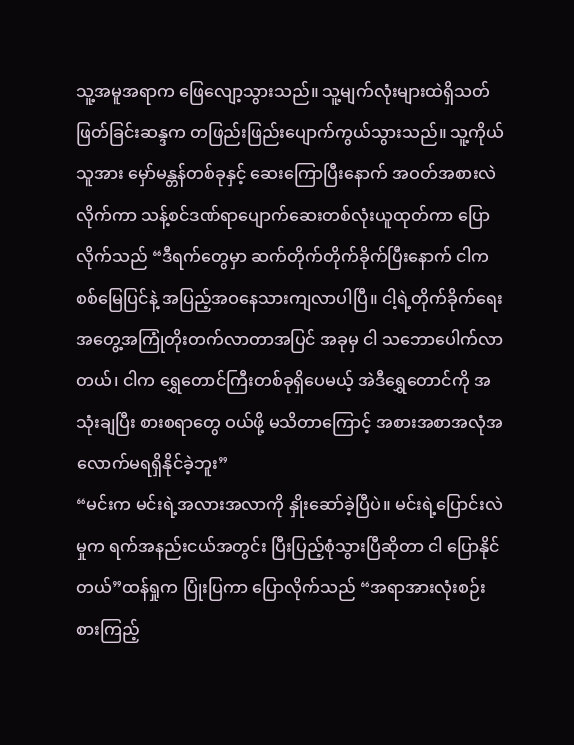သူ့အမူအရာက ဖြေလျော့သွားသည်။ သူ့မျက်လုံးများထဲရှိသတ်ဖြတ်ခြင်းဆန္ဒက တဖြည်းဖြည်းပျောက်ကွယ်သွားသည်။ သူ့ကိုယ်သူအား မှော်မန္တန်တစ်ခုနှင့် ဆေးကြောပြီးနောက် အဝတ်အစားလဲလိုက်ကာ သန့်စင်ဒဏ်ရာပျောက်ဆေးတစ်လုံးယူထုတ်ကာ ပြောလိုက်သည် “ဒီရက်တွေမှာ ဆက်တိုက်တိုက်ခိုက်ပြီးနောက် ငါက စစ်မြေပြင်နဲ့ အပြည့်အဝနေသားကျလာပါပြီ။ ငါ့ရဲ့တိုက်ခိုက်ရေးအတွေ့အကြုံတိုးတက်လာတာအပြင် အခုမှ ငါ သဘောပေါက်လာတယ်၊ ငါက ရွှေတောင်ကြီးတစ်ခုရှိပေမယ့် အဲဒီရွှေတောင်ကို အသုံးချပြီး စားစရာတွေ ဝယ်ဖို့ မသိတာကြောင့် အစားအစာအလုံအလောက်မရရှိနိုင်ခဲ့ဘူး”
“မင်းက မင်းရဲ့အလားအလာကို နှိုးဆော်ခဲ့ပြီပဲ။ မင်းရဲ့ပြောင်းလဲမှုက ရက်အနည်းငယ်အတွင်း ပြီးပြည့်စုံသွားပြီဆိုတာ ငါ ပြောနိုင်တယ်”ထန်ရှုက ပြုံးပြကာ ပြောလိုက်သည် “အရာအားလုံးစဉ်းစားကြည့်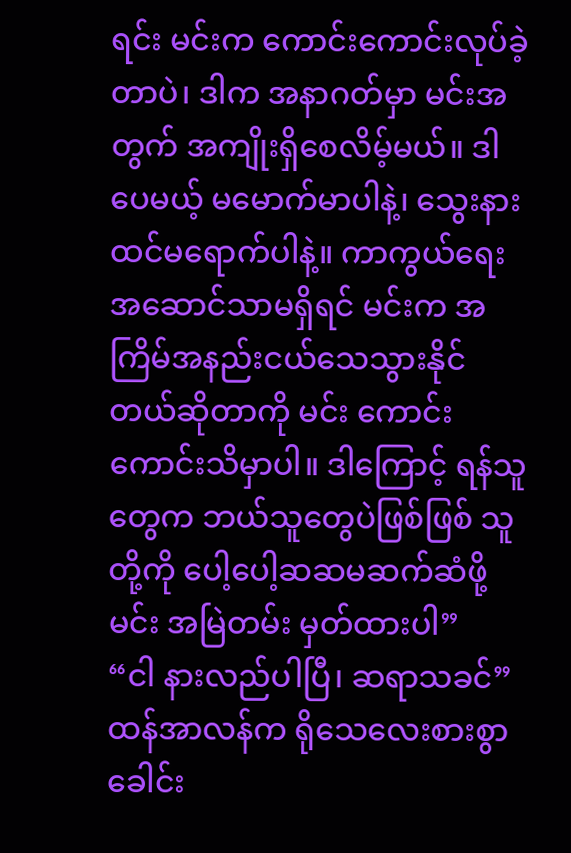ရင်း မင်းက ကောင်းကောင်းလုပ်ခဲ့တာပဲ၊ ဒါက အနာဂတ်မှာ မင်းအတွက် အကျိုးရှိစေလိမ့်မယ်။ ဒါပေမယ့် မမောက်မာပါနဲ့၊ သွေးနားထင်မရောက်ပါနဲ့။ ကာကွယ်ရေးအဆောင်သာမရှိရင် မင်းက အကြိမ်အနည်းငယ်သေသွားနိုင်တယ်ဆိုတာကို မင်း ကောင်းကောင်းသိမှာပါ။ ဒါကြောင့် ရန်သူတွေက ဘယ်သူတွေပဲဖြစ်ဖြစ် သူတို့ကို ပေါ့ပေါ့ဆဆမဆက်ဆံဖို့ မင်း အမြဲတမ်း မှတ်ထားပါ”
“ငါ နားလည်ပါပြီ၊ ဆရာသခင်”ထန်အာလန်က ရိုသေလေးစားစွာ ခေါင်း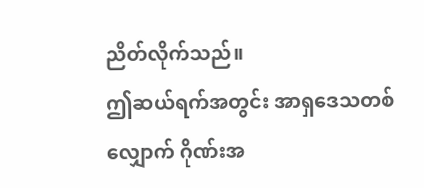ညိတ်လိုက်သည်။
ဤဆယ်ရက်အတွင်း အာရှဒေသတစ်လျှောက် ဂိုဏ်းအ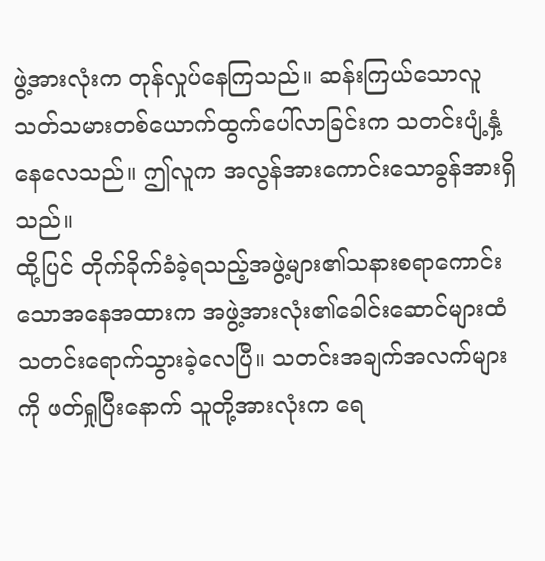ဖွဲ့အားလုံးက တုန်လှုပ်နေကြသည်။ ဆန်းကြယ်သောလူသတ်သမားတစ်ယောက်ထွက်ပေါ်လာခြင်းက သတင်းပျံ့နှံ့နေလေသည်။ ဤလူက အလွန်အားကောင်းသောခွန်အားရှိသည်။
ထို့ပြင် တိုက်ခိုက်ခံခဲ့ရသည့်အဖွဲ့များ၏သနားစရာကောင်းသောအနေအထားက အဖွဲ့အားလုံး၏ခေါင်းဆောင်များထံ သတင်းရောက်သွားခဲ့လေပြီ။ သတင်းအချက်အလက်များကို ဖတ်ရှုပြီးနောက် သူတို့အားလုံးက ရေ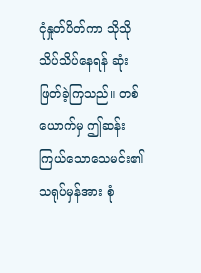ငုံနှုတ်ပိတ်ကာ သိုသိုသိပ်သိပ်နေရန် ဆုံးဖြတ်ခဲ့ကြသည်။ တစ်ယောက်မှ ဤဆန်းကြယ်သောသေမင်း၏သရုပ်မှန်အား စုံ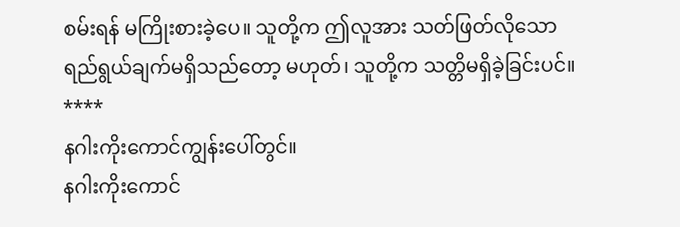စမ်းရန် မကြိုးစားခဲ့ပေ။ သူတို့က ဤလူအား သတ်ဖြတ်လိုသောရည်ရွယ်ချက်မရှိသည်တော့ မဟုတ်၊ သူတို့က သတ္တိမရှိခဲ့ခြင်းပင်။
****
နဂါးကိုးကောင်ကျွန်းပေါ်တွင်။
နဂါးကိုးကောင်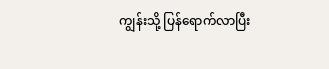ကျွန်းသို့ ပြန်ရောက်လာပြီး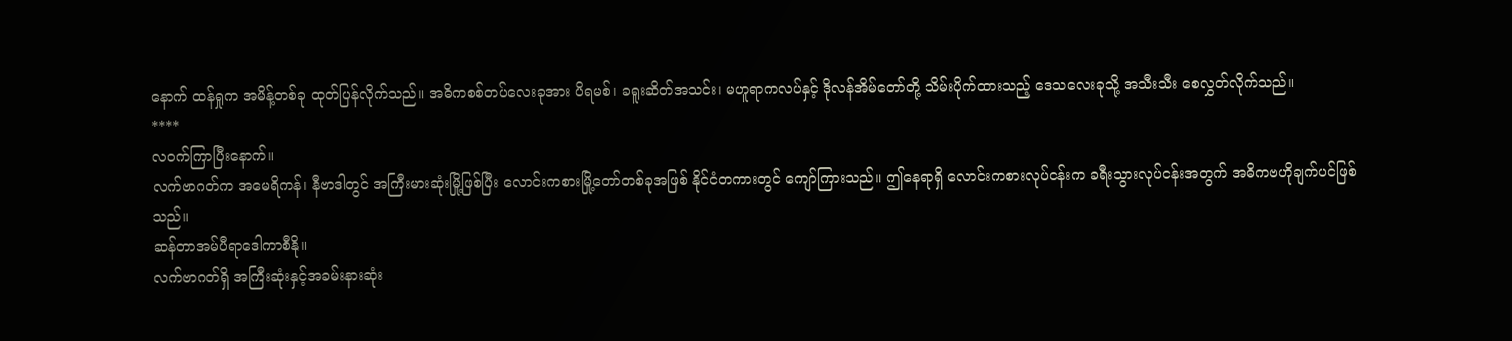နောက် ထန်ရှုက အမိန့်တစ်ခု ထုတ်ပြန်လိုက်သည်။ အဓိကစစ်တပ်လေးခုအား ပိရမစ်၊ ခရူးဆိတ်အသင်း၊ မဟူရာကလပ်နှင့် ဒိုလန်အိမ်တော်တို့ သိမ်းပိုက်ထားသည့် ဒေသလေးခုသို့ အသီးသီး စေလွှတ်လိုက်သည်။
****
လဝက်ကြာပြီးနောက်။
လက်ဗာဂတ်က အမေရိကန်၊ နီဗာဒါတွင် အကြီးမားဆုံးမြို့ဖြစ်ပြီး လောင်းကစားမြို့တော်တစ်ခုအဖြစ် နိုင်ငံတကားတွင် ကျော်ကြားသည်။ ဤနေရာရှိ လောင်းကစားလုပ်ငန်းက ခရီးသွားလုပ်ငန်းအတွက် အဓိကဗဟိုချက်ပင်ဖြစ်သည်။
ဆန်တာအမ်ပီရာဒေါကာစီနို။
လက်ဗာဂတ်ရှိ အကြီးဆုံးနှင့်အခမ်းနားဆုံး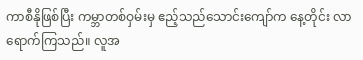ကာစီနိုဖြစ်ပြီး ကမ္ဘာတစ်ဝှမ်းမှ ဧည့်သည်သောင်းကျော်က နေ့တိုင်း လာရောက်ကြသည်။ လူအ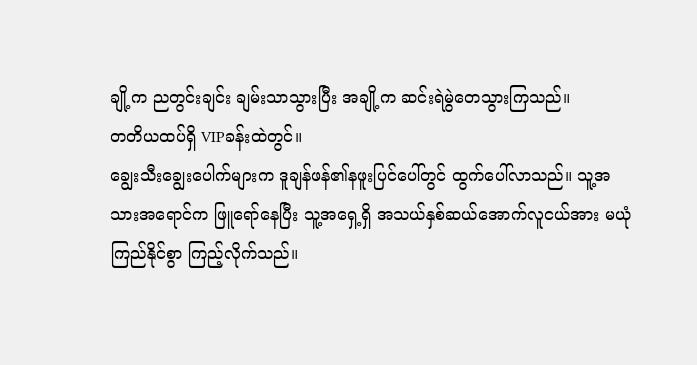ချို့က ညတွင်းချင်း ချမ်းသာသွားပြီး အချို့က ဆင်းရဲမွဲတေသွားကြသည်။
တတိယထပ်ရှိ VIPခန်းထဲတွင်။
ချွေးသီးချွေးပေါက်များက ဒူချန်ဖန်၏နဖူးပြင်ပေါ်တွင် ထွက်ပေါ်လာသည်။ သူ့အသားအရောင်က ဖြူရော်နေပြီး သူ့အရှေ့ရှိ အသယ်နှစ်ဆယ်အောက်လူငယ်အား မယုံကြည်နိုင်စွာ ကြည့်လိုက်သည်။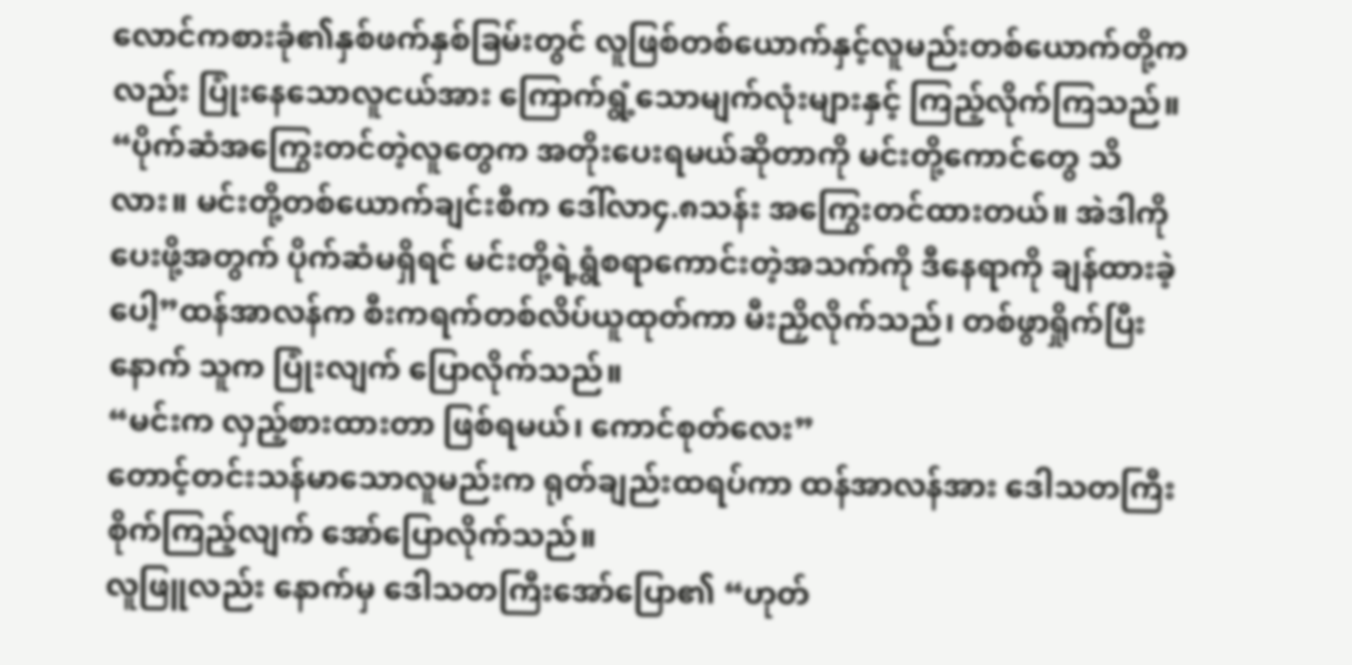လောင်ကစားခုံ၏နှစ်ဖက်နှစ်ခြမ်းတွင် လူဖြစ်တစ်ယောက်နှင့်လူမည်းတစ်ယောက်တို့ကလည်း ပြုံးနေသောလူငယ်အား ကြောက်ရွံ့သောမျက်လုံးများနှင့် ကြည့်လိုက်ကြသည်။
“ပိုက်ဆံအကြွေးတင်တဲ့လူတွေက အတိုးပေးရမယ်ဆိုတာကို မင်းတို့ကောင်တွေ သိလား။ မင်းတို့တစ်ယောက်ချင်းစီက ဒေါ်လာ၄.၈သန်း အကြွေးတင်ထားတယ်။ အဲဒါကို ပေးဖို့အတွက် ပိုက်ဆံမရှိရင် မင်းတို့ရဲ့ရွံစရာကောင်းတဲ့အသက်ကို ဒီနေရာကို ချန်ထားခဲ့ပေါ့”ထန်အာလန်က စီးကရက်တစ်လိပ်ယူထုတ်ကာ မီးညှိလိုက်သည်၊ တစ်ဖွာရှိုက်ပြီးနောက် သူက ပြုံးလျက် ပြောလိုက်သည်။
“မင်းက လှည့်စားထားတာ ဖြစ်ရမယ်၊ ကောင်စုတ်လေး”
တောင့်တင်းသန်မာသောလူမည်းက ရုတ်ချည်းထရပ်ကာ ထန်အာလန်အား ဒေါသတကြီး စိုက်ကြည့်လျက် အော်ပြောလိုက်သည်။
လူဖြူလည်း နောက်မှ ဒေါသတကြီးအော်ပြော၏ “ဟုတ်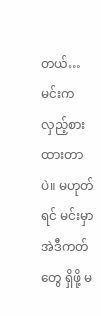တယ်…မင်းက လှည့်စားထားတာပဲ။ မဟုတ်ရင် မင်းမှာ အဲဒီကတ်တွေ ရှိဖို့ မ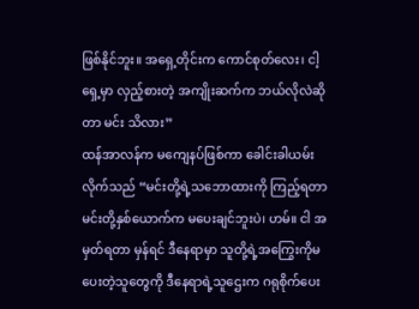ဖြစ်နိုင်ဘူး။ အရှေ့တိုင်းက ကောင်စုတ်လေး၊ ငါ့ရှေ့မှာ လှည့်စားတဲ့ အကျိုးဆက်က ဘယ်လိုလဲဆိုတာ မင်း သိလား”
ထန်အာလန်က မကျေနပ်ဖြစ်ကာ ခေါင်းခါယမ်းလိုက်သည် “မင်းတို့ရဲ့သဘောထားကို ကြည့်ရတာ မင်းတို့နှစ်ယောက်က မပေးချင်ဘူးပဲ၊ ဟမ်။ ငါ အမှတ်ရတာ မှန်ရင် ဒီနေရာမှာ သူတို့ရဲ့အကြွေးကိုမပေးတဲ့သူတွေကို ဒီနေရာရဲ့သူဌေးက ဂရုစိုက်ပေး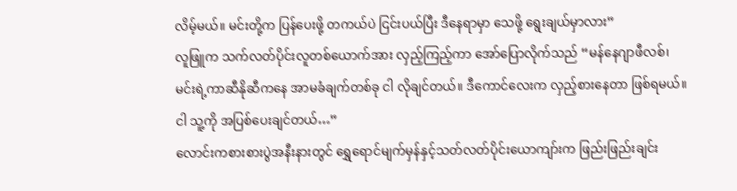လိမ့်မယ်။ မင်းတို့က ပြန်ပေးဖို့ တကယ်ပဲ ငြင်းပယ်ပြီး ဒီနေရာမှာ သေဖို့ ရွေးချယ်မှာလား”
လူဖြူက သက်လတ်ပိုင်းလူတစ်ယောက်အား လှည့်ကြည့်ကာ အော်ပြောလိုက်သည် “မန်နေဂျာဖီလစ်၊ မင်းရဲ့ကာဆီနိုဆီကနေ အာမခံချက်တစ်ခု ငါ လိုချင်တယ်။ ဒီကောင်လေးက လှည့်စားနေတာ ဖြစ်ရမယ်။ ငါ သူ့ကို အပြစ်ပေးချင်တယ်…”
လောင်းကစားစားပွဲအနီးနားတွင် ရွှေရောင်မျက်မှန်နှင့်သတ်လတ်ပိုင်းယောကျာ်းက ဖြည်းဖြည်းချင်း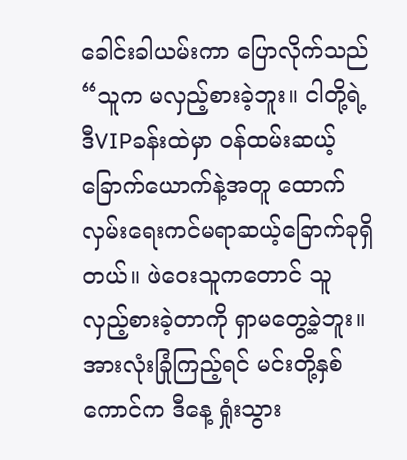ခေါင်းခါယမ်းကာ ပြောလိုက်သည် “သူက မလှည့်စားခဲ့ဘူး။ ငါတို့ရဲ့ဒီVIPခန်းထဲမှာ ဝန်ထမ်းဆယ့်ခြောက်ယောက်နဲ့အတူ ထောက်လှမ်းရေးကင်မရာဆယ့်ခြောက်ခုရှိတယ်။ ဖဲဝေးသူကတောင် သူ လှည့်စားခဲ့တာကို ရှာမတွေ့ခဲ့ဘူး။ အားလုံးခြုံကြည့်ရင် မင်းတို့နှစ်ကောင်က ဒီနေ့ ရှုံးသွား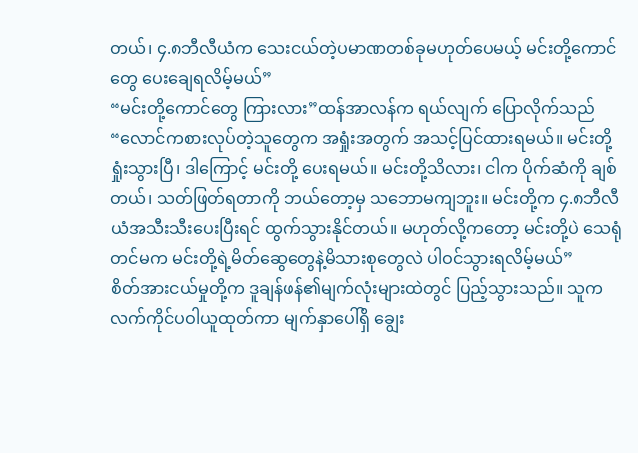တယ်၊ ၄.၈ဘီလီယံက သေးငယ်တဲ့ပမာဏတစ်ခုမဟုတ်ပေမယ့် မင်းတို့ကောင်တွေ ပေးချေရလိမ့်မယ်”
“မင်းတို့ကောင်တွေ ကြားလား”ထန်အာလန်က ရယ်လျက် ပြောလိုက်သည် “လောင်ကစားလုပ်တဲ့သူတွေက အရှုံးအတွက် အသင့်ပြင်ထားရမယ်။ မင်းတို့ရှုံးသွားပြီ၊ ဒါကြောင့် မင်းတို့ ပေးရမယ်။ မင်းတို့သိလား၊ ငါက ပိုက်ဆံကို ချစ်တယ်၊ သတ်ဖြတ်ရတာကို ဘယ်တော့မှ သဘောမကျဘူး။ မင်းတို့က ၄.၈ဘီလီယံအသီးသီးပေးပြီးရင် ထွက်သွားနိုင်တယ်။ မဟုတ်လို့ကတော့ မင်းတို့ပဲ သေရုံတင်မက မင်းတို့ရဲ့မိတ်ဆွေတွေနဲ့မိသားစုတွေလဲ ပါဝင်သွားရလိမ့်မယ်”
စိတ်အားငယ်မှုတို့က ဒူချန်ဖန်၏မျက်လုံးများထဲတွင် ပြည့်သွားသည်။ သူက လက်ကိုင်ပဝါယူထုတ်ကာ မျက်နှာပေါ်ရှိ ချွေး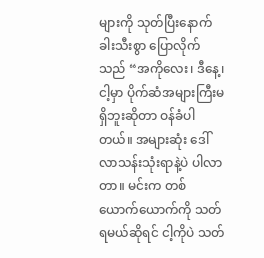များကို သုတ်ပြီးနောက် ခါးသီးစွာ ပြောလိုက်သည် “အကိုလေး၊ ဒီနေ့၊ ငါ့မှာ ပိုက်ဆံအများကြီးမရှိဘူးဆိုတာ ဝန်ခံပါတယ်။ အများဆုံး ဒေါ်လာသန်းသုံးရာနဲ့ပဲ ပါလာတာ။ မင်းက တစ်ယောက်ယောက်ကို သတ်ရမယ်ဆိုရင် ငါ့ကိုပဲ သတ်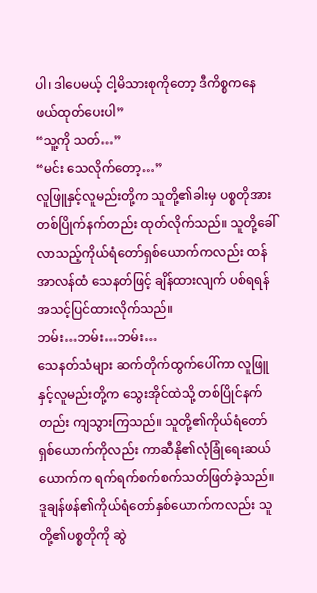ပါ၊ ဒါပေမယ့် ငါ့မိသားစုကိုတော့ ဒီကိစ္စကနေ ဖယ်ထုတ်ပေးပါ”
“သူ့ကို သတ်…”
“မင်း သေလိုက်တော့…”
လူဖြူနှင့်လူမည်းတို့က သူတို့၏ခါးမှ ပစ္စတိုအား တစ်ပြိုက်နက်တည်း ထုတ်လိုက်သည်။ သူတို့ခေါ်လာသည့်ကိုယ်ရံတော်ရှစ်ယောက်ကလည်း ထန်အာလန်ထံ သေနတ်ဖြင့် ချိန်ထားလျက် ပစ်ရရန် အသင့်ပြင်ထားလိုက်သည်။
ဘမ်း…ဘမ်း…ဘမ်း…
သေနတ်သံများ ဆက်တိုက်ထွက်ပေါ်ကာ လူဖြူနှင့်လူမည်းတို့က သွေးအိုင်ထဲသို့ တစ်ပြိုင်နက်တည်း ကျသွားကြသည်။ သူတို့၏ကိုယ်ရံတော်ရှစ်ယောက်ကိုလည်း ကာဆီနို၏လုံခြုံရေးဆယ်ယောက်က ရက်ရက်စက်စက်သတ်ဖြတ်ခဲ့သည်။
ဒူချန်ဖန်၏ကိုယ်ရံတော်နှစ်ယောက်ကလည်း သူတို့၏ပစ္စတိုကို ဆွဲ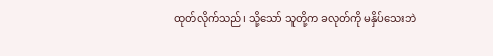ထုတ်လိုက်သည်၊ သို့သော် သူတို့က ခလုတ်ကို မနှိပ်သေးဘဲ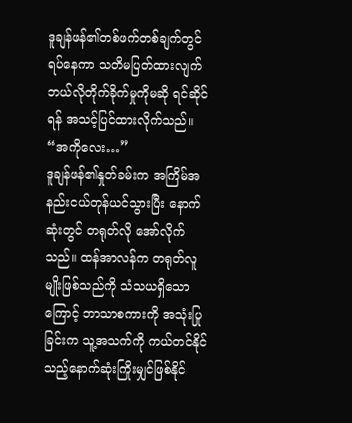ဒူချန်ဖန်၏တစ်ဖက်တစ်ချက်တွင် ရပ်နေကာ သတိမပြတ်ထားလျက် ဘယ်လိုတိုက်ခိုက်မှုကိုမဆို ရင်ဆိုင်ရန် အသင့်ပြင်ထားလိုက်သည်။
“အကိုလေး…”
ဒူချန်ဖန်၏နှုတ်ခမ်းက အကြိမ်အနည်းငယ်တုန်ယင်သွားပြီး နောက်ဆုံးတွင် တရုတ်လို အော်လိုက်သည်။ ထန်အာလန်က တရုတ်လူမျိုးဖြစ်သည်ကို သံသယရှိသောကြောင့် ဘာသာစကားကို အသုံးပြုခြင်းက သူ့အသက်ကို ကယ်တင်နိုင်သည့်နောက်ဆုံးကြိုးမျှင်ဖြစ်နိုင်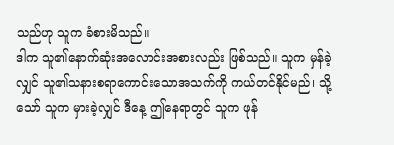သည်ဟု သူက ခံစားမိသည်။
ဒါက သူ၏နောက်ဆုံးအလောင်းအစားလည်း ဖြစ်သည်။ သူက မှန်ခဲ့လျှင် သူ၏သနားစရာကောင်းသောအသက်ကို ကယ်တင်နိုင်မည်၊ သို့သော် သူက မှားခဲ့လျှင် ဒီနေ့ ဤနေရာတွင် သူက ဖုန်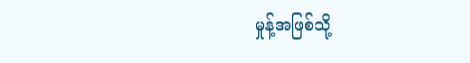မှုန့်အဖြစ်သို့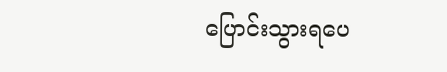ပြောင်းသွားရပေ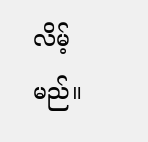လိမ့်မည်။